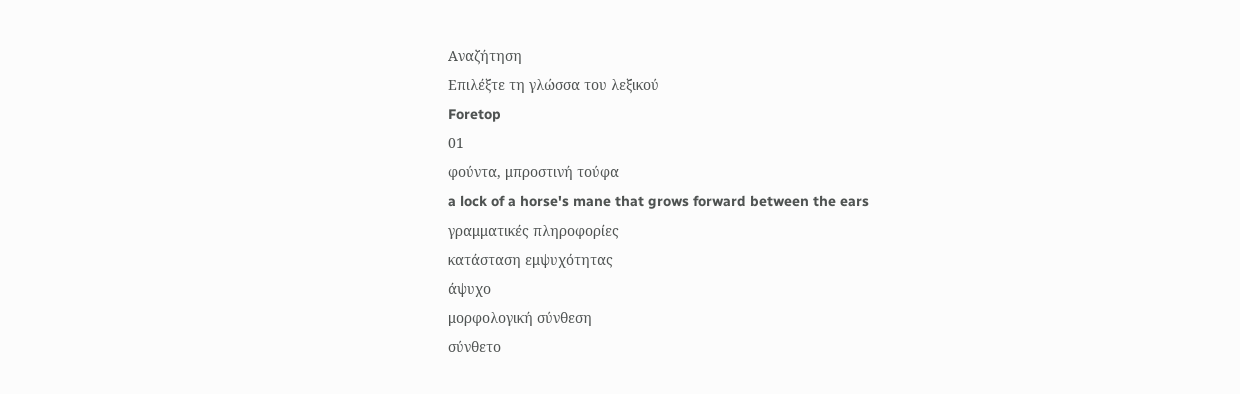Αναζήτηση
Επιλέξτε τη γλώσσα του λεξικού
Foretop
01
φούντα, μπροστινή τούφα
a lock of a horse's mane that grows forward between the ears
γραμματικές πληροφορίες
κατάσταση εμψυχότητας
άψυχο
μορφολογική σύνθεση
σύνθετο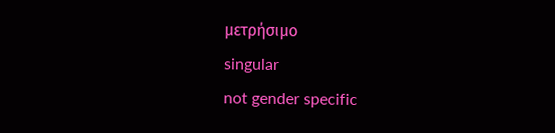μετρήσιμο
singular
not gender specific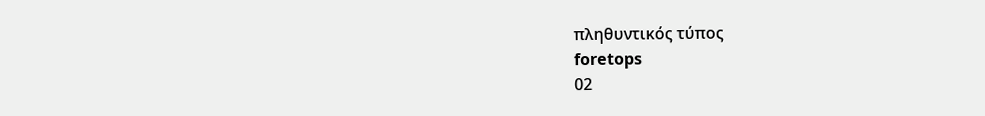πληθυντικός τύπος
foretops
02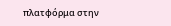πλατφόρμα στην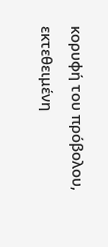κορυφή του πρόβολου, εκτεθειμένη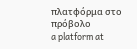πλατφόρμα στο πρόβολο
a platform at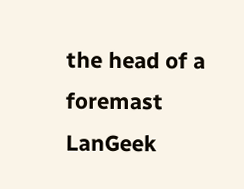the head of a foremast
LanGeek